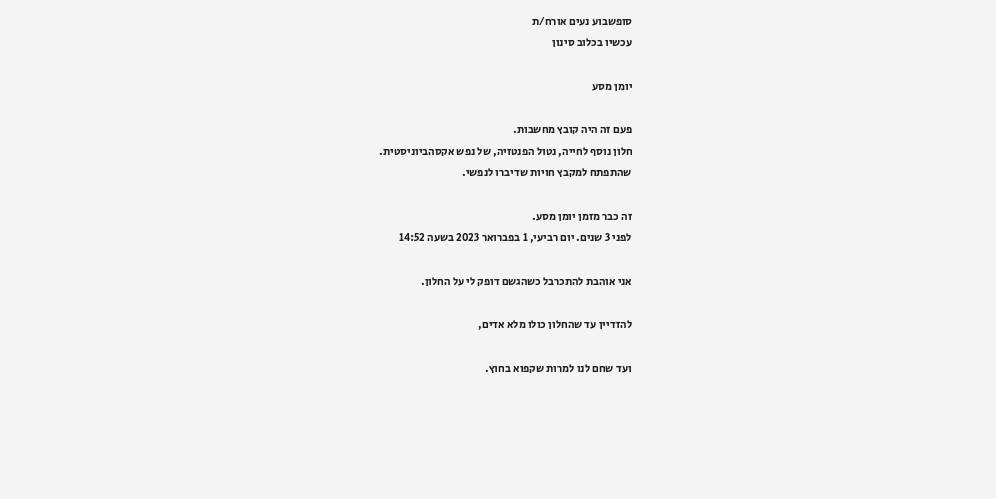סופשבוע נעים אורח/ת
עכשיו בכלוב סינון

יומן מסע

פעם זה היה קובץ מחשבות.
חלון נוסף לחייה, נטול הפנטזיה, של נפש אקסהביוניסטית.
שהתפתח למקבץ חויות שדיברו לנפשי.

זה כבר מזמן יומן מסע.
לפני 3 שנים. יום רביעי, 1 בפברואר 2023 בשעה 14:52

אני אוהבת להתכרבל כשהגשם דופק לי על החלון.

להזדיין עד שהחלון כולו מלא אדים,

ועד שחם לנו למרות שקפוא בחוץ.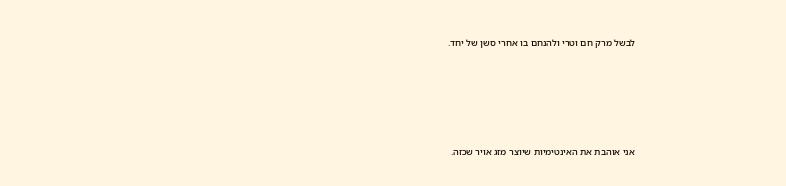לבשל מרק חם וטרי ולהנחם בו אחרי סשן של יחד.





אני אוהבת את האינטימיות שיוצר מזג אויר שכזה.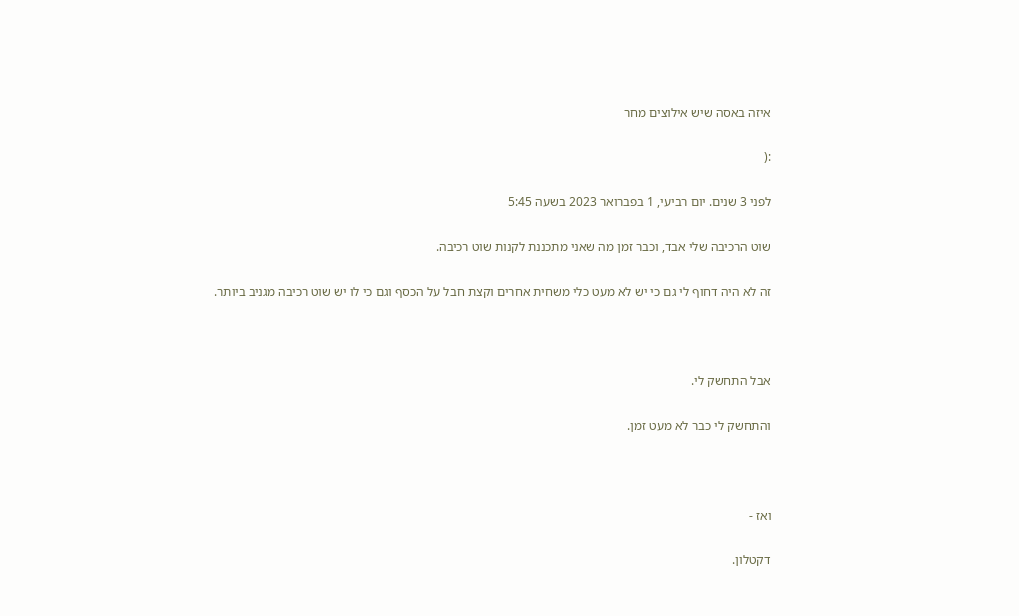איזה באסה שיש אילוצים מחר

:(

לפני 3 שנים. יום רביעי, 1 בפברואר 2023 בשעה 5:45

שוט הרכיבה שלי אבד, וכבר זמן מה שאני מתכננת לקנות שוט רכיבה.

זה לא היה דחוף לי גם כי יש לא מעט כלי משחית אחרים וקצת חבל על הכסף וגם כי לו יש שוט רכיבה מגניב ביותר.



אבל התחשק לי.

והתחשק לי כבר לא מעט זמן.



ואז -

דקטלון.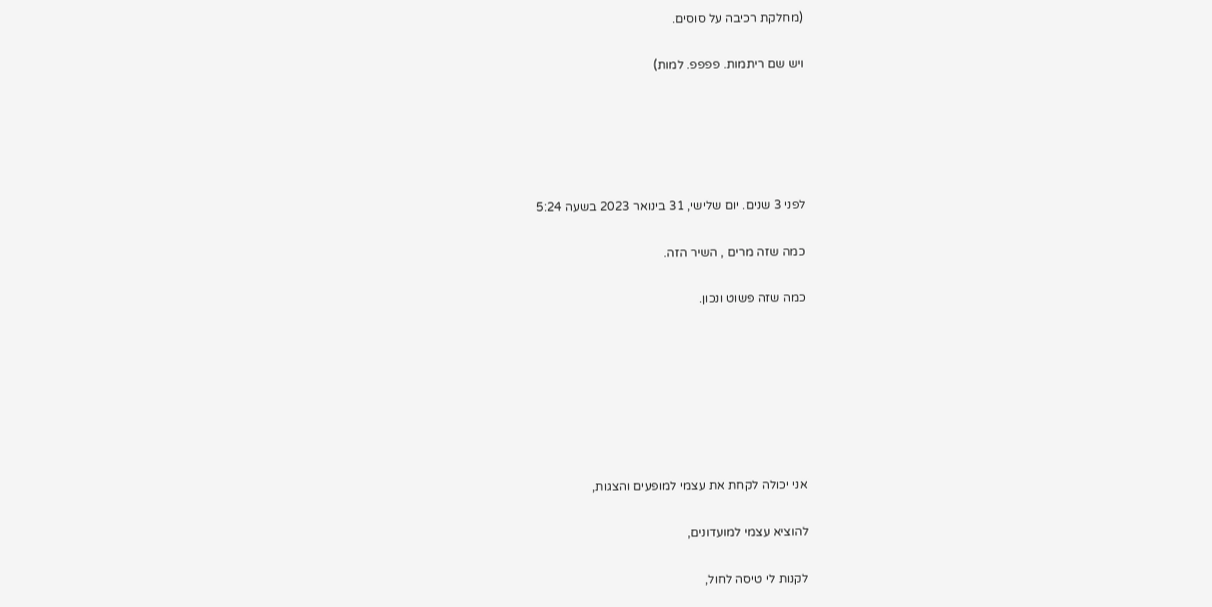(מחלקת רכיבה על סוסים.

ויש שם ריתמות. פפפפ. למות)





לפני 3 שנים. יום שלישי, 31 בינואר 2023 בשעה 5:24

כמה שזה מרים , השיר הזה.

כמה שזה פשוט ונכון.







אני יכולה לקחת את עצמי למופעים והצגות,

להוציא עצמי למועדונים,

לקנות לי טיסה לחול,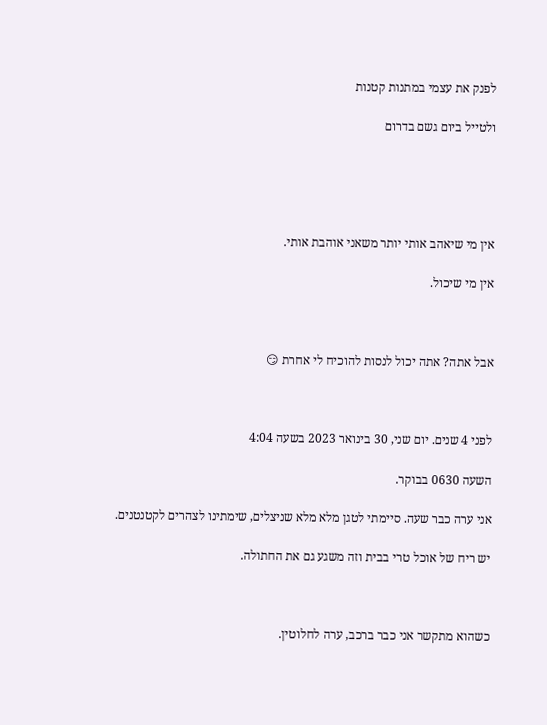לפנק את עצמי במתנות קטנות

ולטייל ביום גשם בדרום





אין מי שיאהב אותי יותר משאני אוהבת אותי.

אין מי שיכול.



אבל אתה? אתה יכול לנסות להוכיח לי אחרת 😏



לפני 4 שנים. יום שני, 30 בינואר 2023 בשעה 4:04

השעה 0630 בבוקר.

אני ערה כבר שעה. סיימתי לטגן מלא מלא שניצלים, שימתינו לצהרים לקטנטנים.

יש ריח של אוכל טרי בבית וזה משגע גם את החתולה.



כשהוא מתקשר אני כבר ברכב, ערה לחלוטין.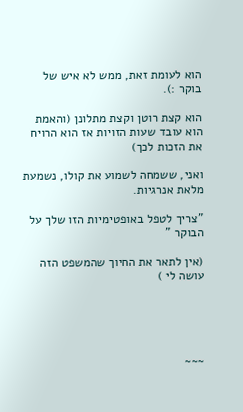הוא לעומת זאת, ממש לא איש של בוקר :).

הוא קצת רוטן וקצת מתלונן (והאמת הוא עובד שעות הזויות אז הוא הרויח את הזכות לכך)

ואני, ששמחה לשמוע את קולו, נשמעת מלאת אנרגיות.

"צריך לטפל באופטימיות הזו שלך על הבוקר "

(אין לתאר את החיוך שהמשפט הזה עושה לי )





~~~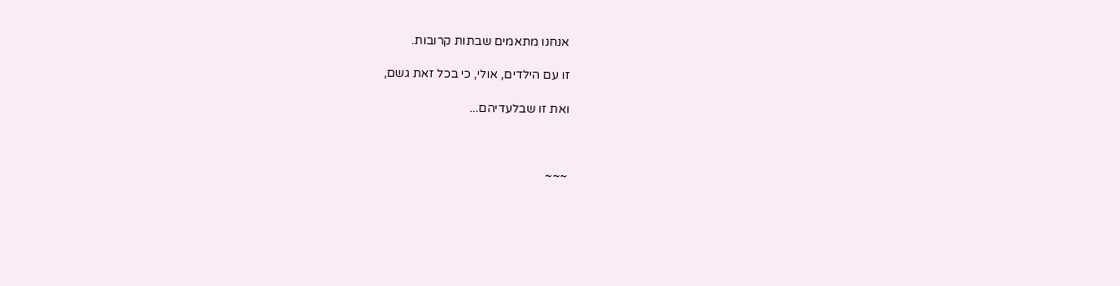אנחנו מתאמים שבתות קרובות.

זו עם הילדים, אולי, כי בכל זאת גשם,

ואת זו שבלעדיהם...



~~~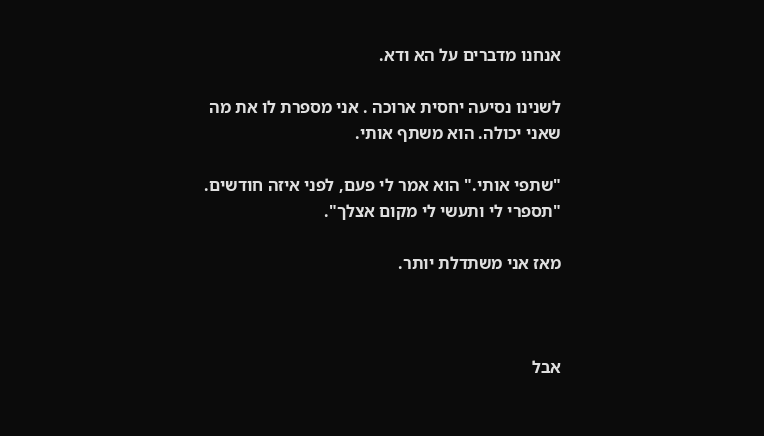אנחנו מדברים על הא ודא.

לשנינו נסיעה יחסית ארוכה . אני מספרת לו את מה שאני יכולה. הוא משתף אותי.

"שתפי אותי." הוא אמר לי פעם, לפני איזה חודשים. "תספרי לי ותעשי לי מקום אצלך".

מאז אני משתדלת יותר.



אבל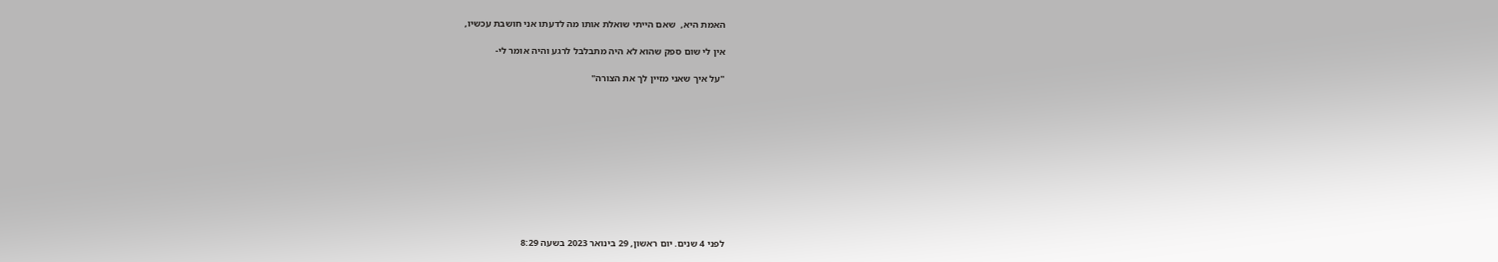האמת היא,  שאם הייתי שואלת אותו מה לדעתו אני חושבת עכשיו,

אין לי שום ספק שהוא לא היה מתבלבל לרגע והיה אומר לי-

"על איך שאני מזיין לך את הצורה"











לפני 4 שנים. יום ראשון, 29 בינואר 2023 בשעה 8:29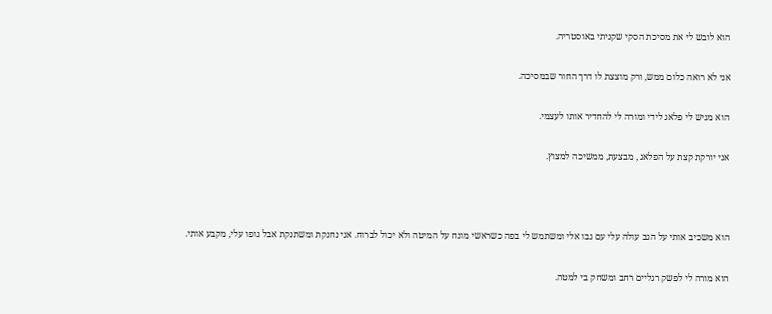הוא לובש לי את מסיכת הסקי שקניתי באוסטריה.

אני לא רואה כלום ממש, ורק מוצצת לו דרך החור שבמסיכה.

הוא מגיש לי פלאג לידי ומורה לי להחדיר אותו לעצמי.

אני יורקת קצת על הפלאג , מבצעת, ממשיכה למצוץ.



הוא משכיב אותי על הגב עולה עלי עם גבו אלי ומשתמש לי בפה כשראשי מונח על המיטה ולא יכול לברוח. אני נחנקת ומשתנקת אבל גופו עלי, מקבע אותי.

הוא מורה לי לפשק רגליים רחב ומשחק בי למטה.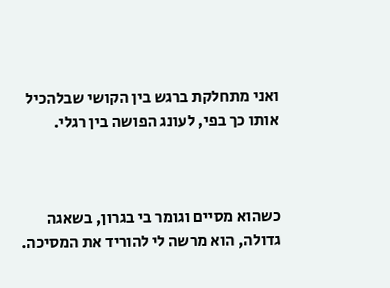ואני מתחלקת ברגש בין הקושי שבלהכיל אותו כך בפי, לעונג הפושה בין רגלי.



כשהוא מסיים וגומר בי בגרון, בשאגה גדולה, הוא מרשה לי להוריד את המסיכה.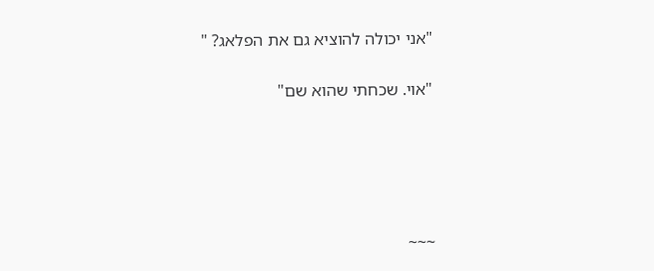"אני יכולה להוציא גם את הפלאג? "

"אוי. שכחתי שהוא שם"





~~~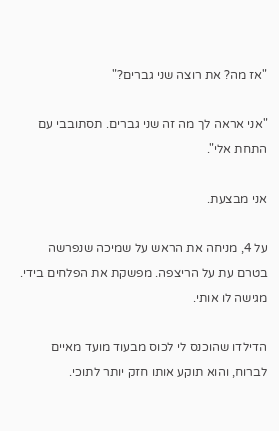"אז מה? את רוצה שני גברים?"

"אני אראה לך מה זה שני גברים. תסתובבי עם התחת אלי".

אני מבצעת.

על 4, מניחה את הראש על שמיכה שנפרשה בטרם עת על הריצפה. מפשקת את הפלחים בידי. מגישה לו אותי.

הדילדו שהוכנס לי לכוס מבעוד מועד מאיים לברוח, והוא תוקע אותו חזק יותר לתוכי.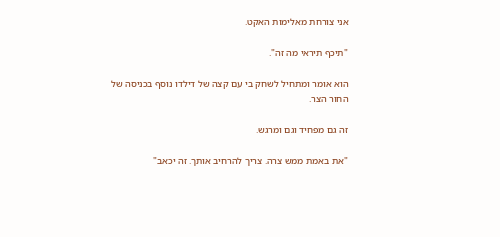אני צורחת מאלימות האקט.

"תיכף תיראי מה זה".

הוא אומר ומתחיל לשחק בי עם קצה של דילדו נוסף בכניסה של החור הצר.

זה גם מפחיד וגם ומרגש.

"את באמת ממש צרה. צריך להרחיב אותך. זה יכאב"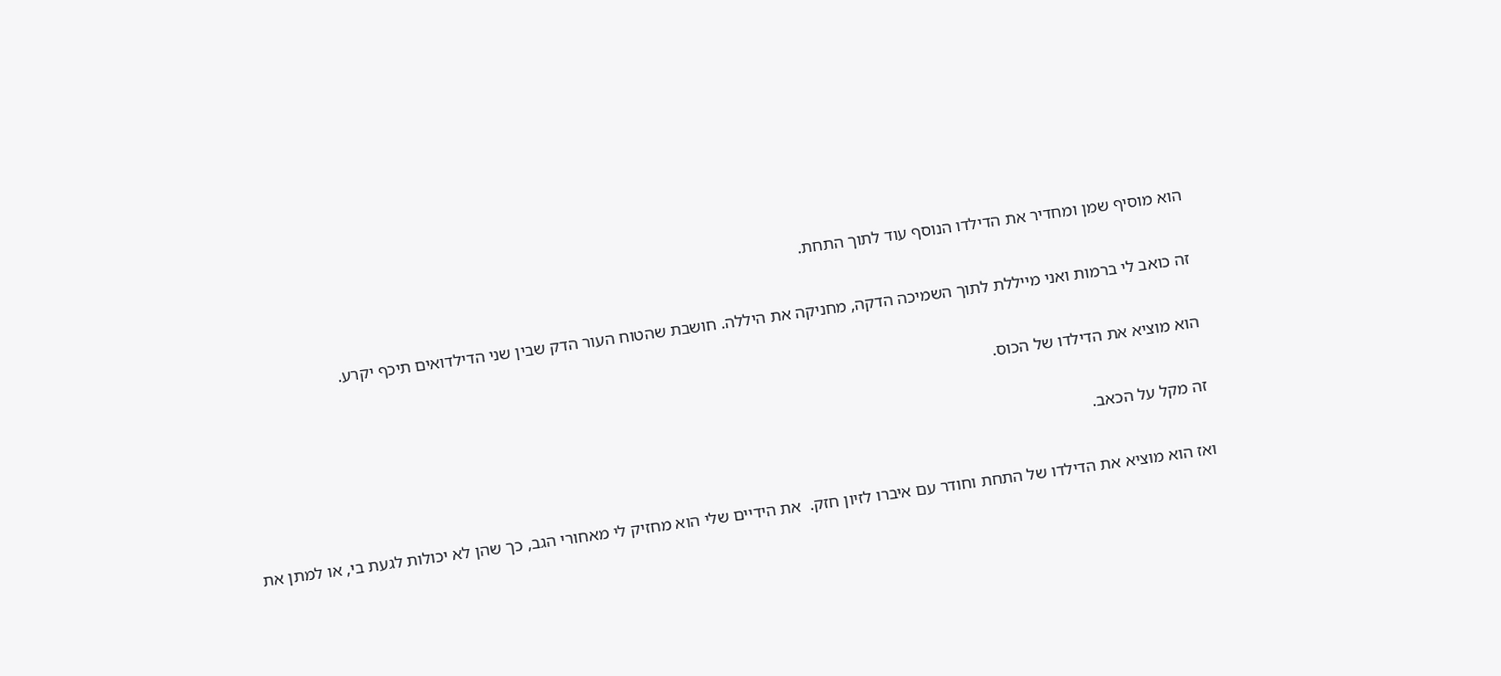הוא מוסיף שמן ומחדיר את הדילדו הנוסף עוד לתוך התחת.

זה כואב לי ברמות ואני מייללת לתוך השמיכה הדקה, מחניקה את היללה. חושבת שהטוח העור הדק שבין שני הדילדואים תיכף יקרע.

הוא מוציא את הדילדו של הכוס.

זה מקל על הכאב.

ואז הוא מוציא את הדילדו של התחת וחודר עם איברו לזיון חזק.  את הידיים שלי הוא מחזיק לי מאחורי הגב, כך שהן לא יכולות לגעת בי, או למתן את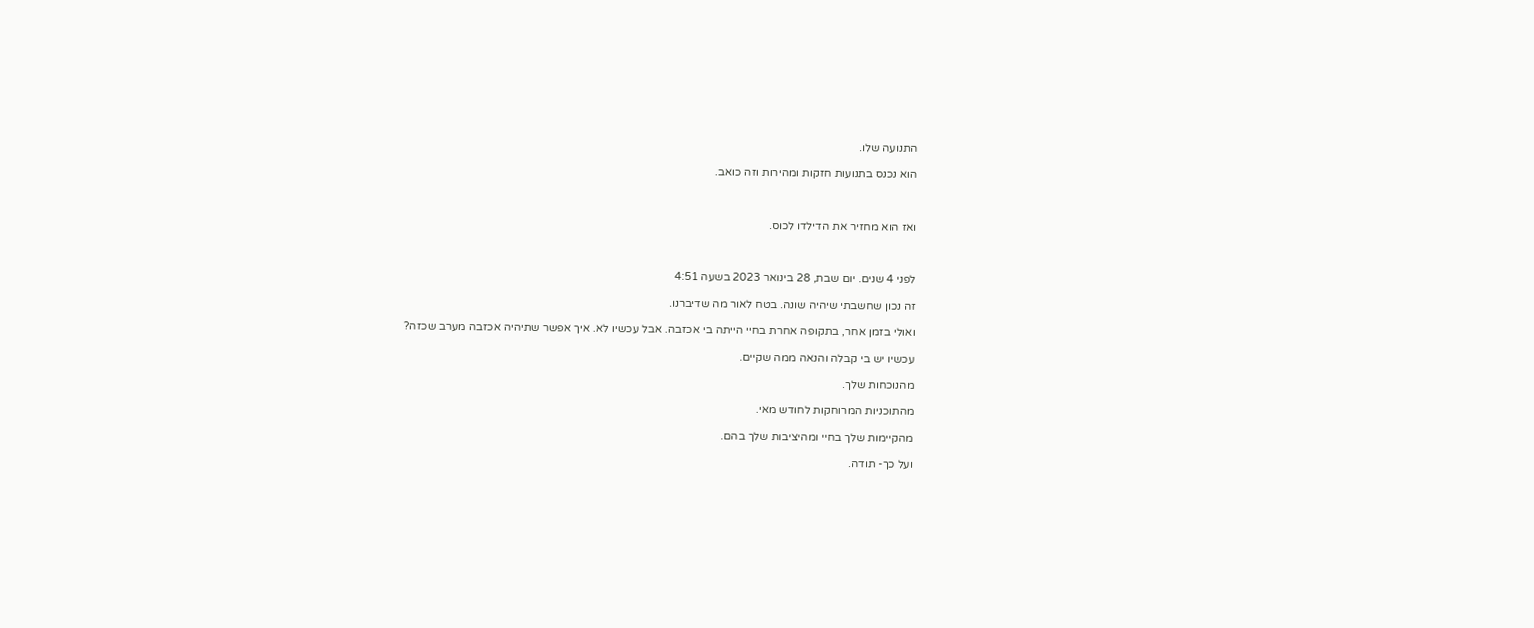התנועה שלו.

הוא נכנס בתנועות חזקות ומהירות וזה כואב.



ואז הוא מחזיר את הדילדו לכוס.



לפני 4 שנים. יום שבת, 28 בינואר 2023 בשעה 4:51

זה נכון שחשבתי שיהיה שונה. בטח לאור מה שדיברנו.

ואולי בזמן אחר, בתקופה אחרת בחיי הייתה בי אכזבה. אבל עכשיו לא. איך אפשר שתיהיה אכזבה מערב שכזה?

עכשיו יש בי קבלה והנאה ממה שקיים.

מהנוכחות שלך.

מהתוכניות המרוחקות לחודש מאי.

מהקיימות שלך בחיי ומהיציבות שלך בהם.

ועל כך- תודה.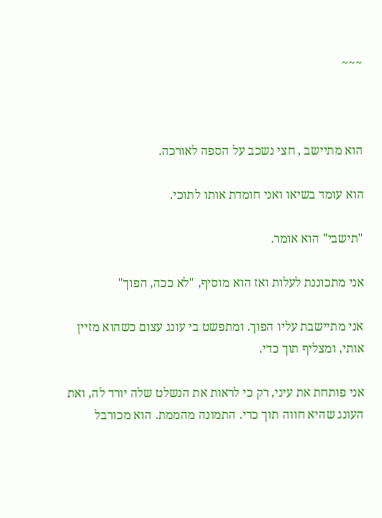~~~



הוא מתיישב , חצי נשכב על הספה לאורכה.

הוא עומד בשיאו ואני חומדת אותו לתוכי.

"תישבי" הוא אומר.

אני מתכוננת לעלות ואז הוא מוסיף, "לא ככה, הפוך"

אני מתיישבת עליו הפוך. ומתפשט בי עונג עצום כשהוא מזיין אותי, ומצליף תוך כדי.

אני פותחת את עיני, רק כי לראות את הנשלט שלה יורד לה, ואת העונג שהיא חווה תוך כדי. התמונה מהממת. הוא מכורבל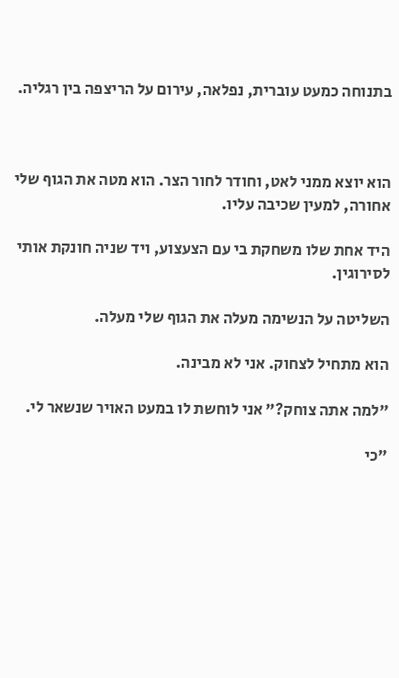בתנוחה כמעט עוברית, נפלאה, עירום על הריצפה בין רגליה.



הוא יוצא ממני לאט, וחודר לחור הצר. הוא מטה את הגוף שלי אחורה, למעין שכיבה עליו.

היד אחת שלו משחקת בי עם הצעצוע, ויד שניה חונקת אותי לסירוגין.

השליטה על הנשימה מעלה את הגוף שלי מעלה.

הוא מתחיל לצחוק. אני לא מבינה.

"למה אתה צוחק?" אני לוחשת לו במעט האויר שנשאר לי.

"כי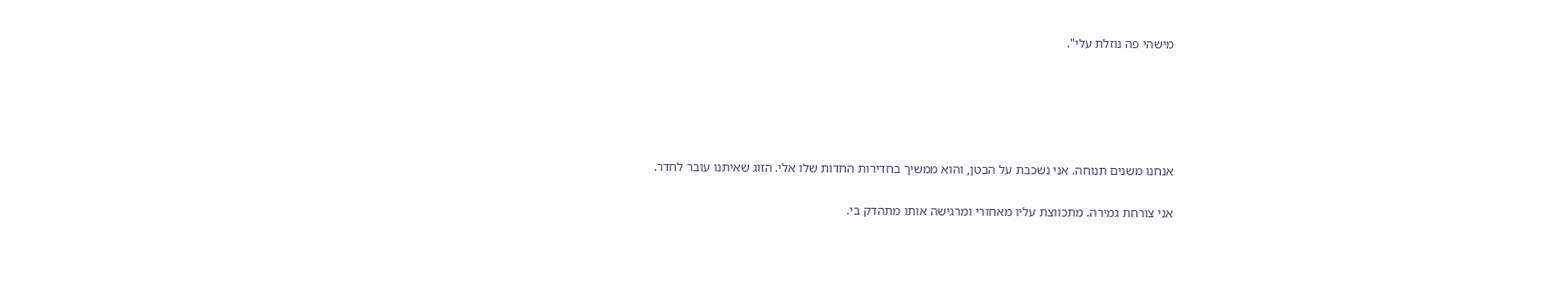מישהי פה נוזלת עלי".





אנחנו משנים תנוחה. אני נשכבת על הבטן, והוא ממשיך בחדירות החדות שלו אלי. הזוג שאיתנו עובר לחדר.

אני צורחת גמירה. מתכווצת עליו מאחורי ומרגישה אותו מתהדק בי.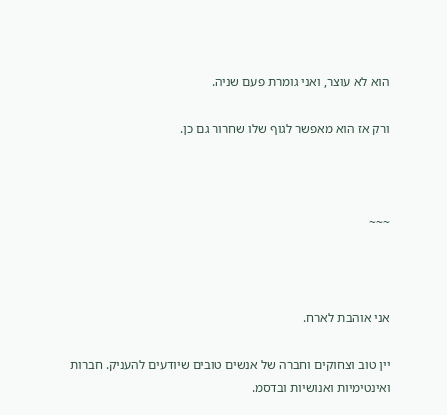הוא לא עוצר, ואני גומרת פעם שניה.

ורק אז הוא מאפשר לגוף שלו שחרור גם כן.



~~~



אני אוהבת לארח.

יין טוב וצחוקים וחברה של אנשים טובים שיודעים להעניק. חברות ואינטימיות ואנושיות ובדסמ.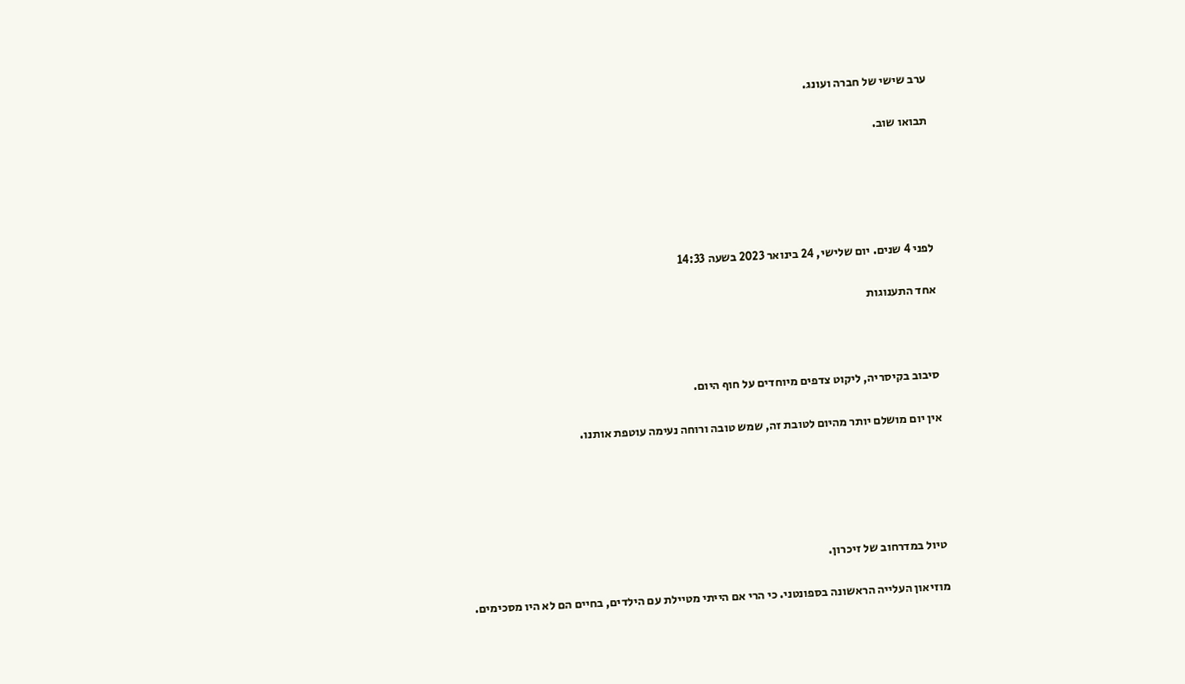ערב שישי של חברה ועונג.

תבואו שוב.





לפני 4 שנים. יום שלישי, 24 בינואר 2023 בשעה 14:33

אחד התענוגות



סיבוב בקיסריה, ליקוט צדפים מיוחדים על חוף היום.

אין יום מושלם יותר מהיום לטובת זה, שמש טובה ורוחה נעימה עוטפת אותנו.





טיול במדרחוב של זיכרון.

מוזיאון העלייה הראשונה בספונטני. כי הרי אם הייתי מטיילת עם הילדים, בחיים הם לא היו מסכימים.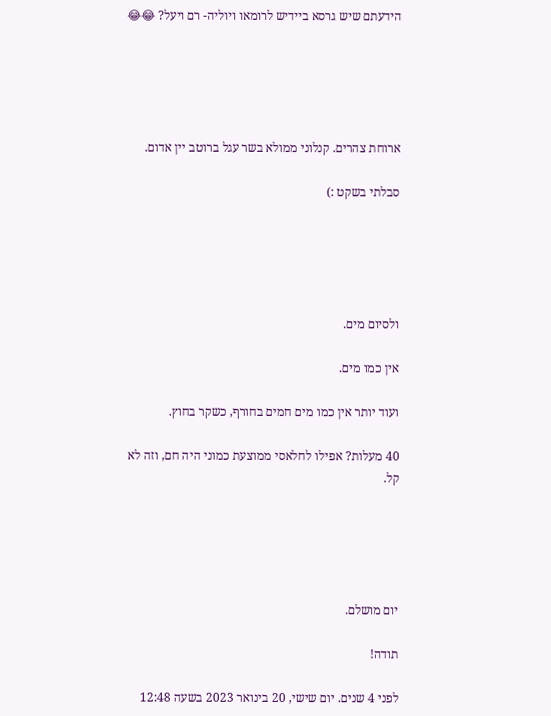הידעתם שיש גרסא ביידיש לרומאו ויוליה- רם ויעל? 😂😂





ארוחת צהרים. קנלוני ממולא בשר עגל ברוטב יין אדום.

סבלתי בשקט :)





ולסיום מים.

אין כמו מים.

ועוד יותר אין כמו מים חמים בחורף, כשקר בחוץ.

40 מעלות? אפילו לחלאסי ממוצעת כמוני היה חם, וזה לא קל.





יום מושלם.

תודה!

לפני 4 שנים. יום שישי, 20 בינואר 2023 בשעה 12:48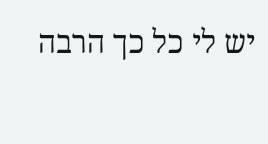יש לי כל כך הרבה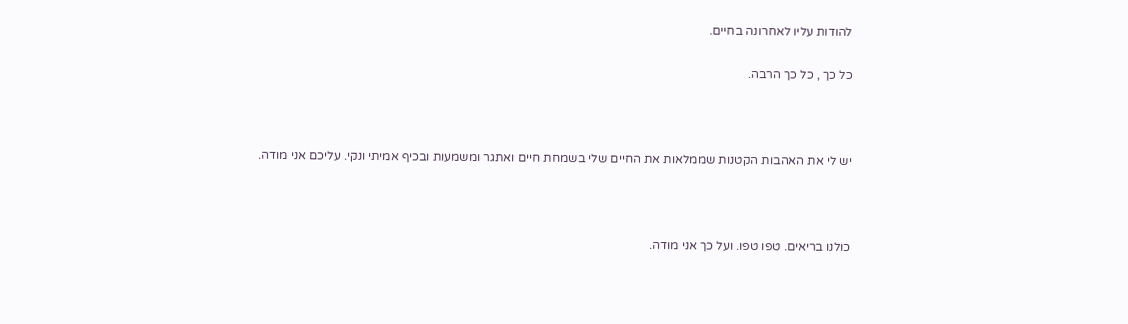להודות עליו לאחרונה בחיים.

כל כך , כל כך הרבה.



יש לי את האהבות הקטנות שממלאות את החיים שלי בשמחת חיים ואתגר ומשמעות ובכיף אמיתי ונקי. עליכם אני מודה.



כולנו בריאים. טפו טפו. ועל כך אני מודה.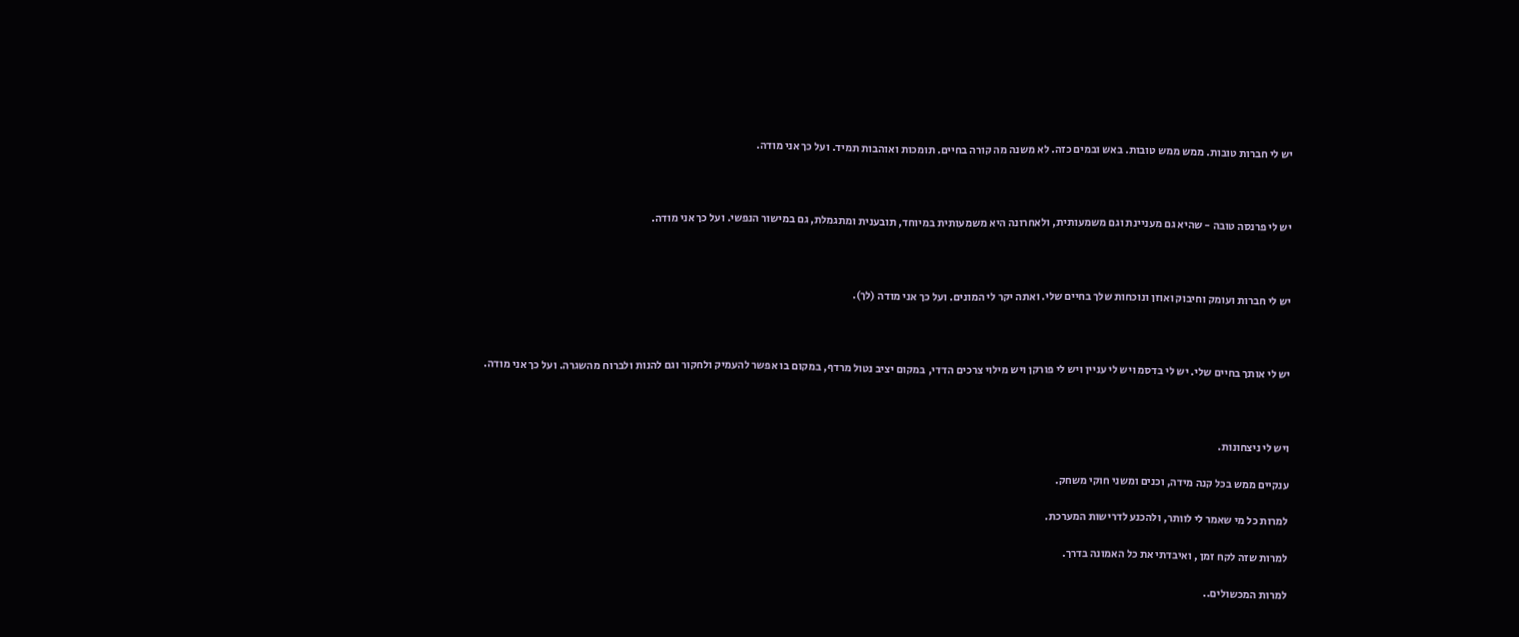יש לי חברות טובות. ממש ממש טובות. באש ובמים כזה. לא משנה מה קורה בחיים. תומכות ואוהבות תמיד. ועל כך אני מודה.



יש לי פרנסה טובה - שהיא גם מעניינת וגם משמעותית, ולאחרונה היא משמעותית במיוחד, תובענית ומתגמלת, גם במישור הנפשי. ועל כך אני מודה.



יש לי חברות ועומק וחיבוק ואוזן ונוכחות שלך בחיים שלי. ואתה יקר לי המונים. ועל כך אני מודה (לך).



יש לי אותך בחיים שלי. יש לי בדסמ ויש לי עניין ויש לי פורקן ויש מילוי צרכים הדדי, במקום יציב נטול מרדף, במקום בו אפשר להעמיק ולחקור וגם להנות ולברוח מהשגרה. ועל כך אני מודה.



ויש לי ניצחונות.

ענקיים ממש בכל קנה מידה, וכנים ומשני חוקי משחק.

למרות כל מי שאמר לי לוותר, ולהכנע לדרישות המערכת.

למרות שזה לקח זמן , ואיבדתי את כל האמונה בדרך.

למרות המכשולים..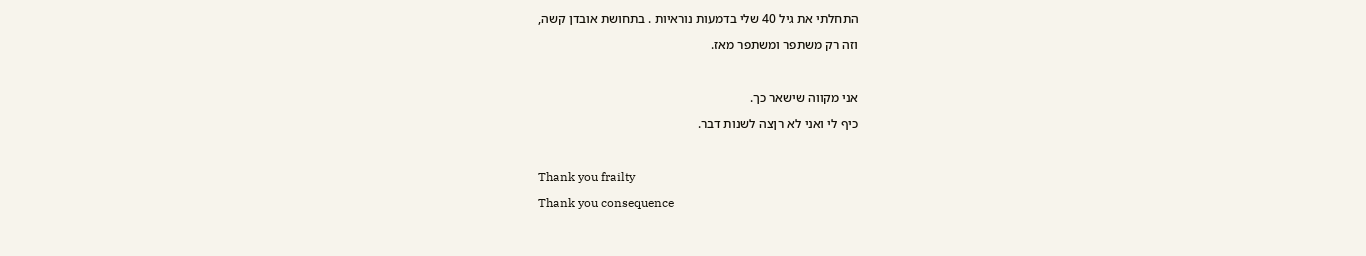התחלתי את גיל 40 שלי בדמעות נוראיות . בתחושת אובדן קשה,

וזה רק משתפר ומשתפר מאז.



אני מקווה שישאר כך.

כיף לי ואני לא רןצה לשנות דבר.



Thank you frailty

Thank you consequence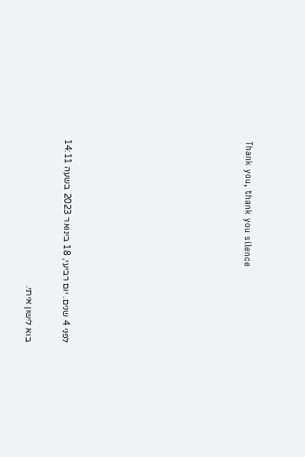Thank you, thank you silence









לפני 4 שנים. יום רביעי, 18 בינואר 2023 בשעה 14:11

בוא לישון איתי.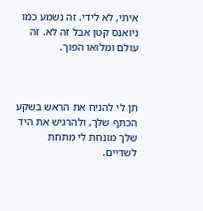איתי, לא לידי. זה נשמע כמו ניואנס קטן אבל זה לא. זה עולם ומלואו הפוך.



תן לי להניח את הראש בשקע הכתף שלך, ולהרגיש את היד שלך מונחת לי מתחת לשדיים.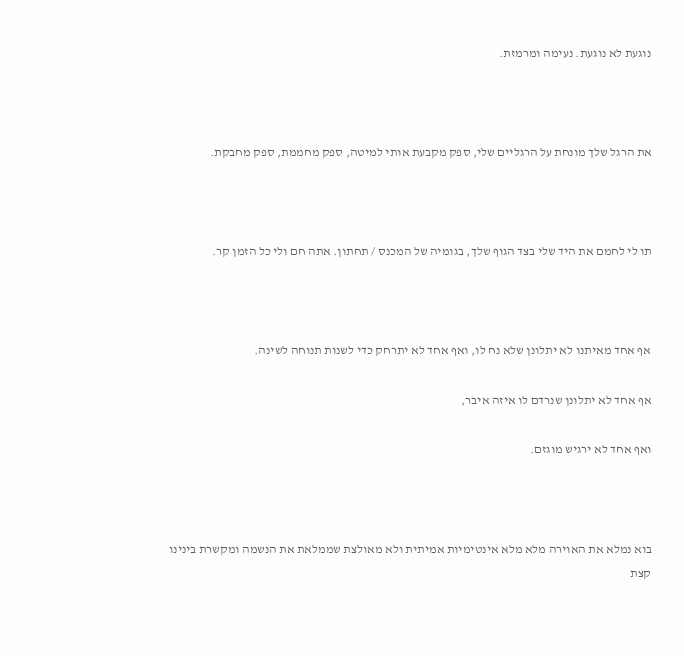נוגעת לא נוגעת. נעימה ומרמזת.



את הרגל שלך מונחת על הרגליים שלי, ספק מקבעת אותי למיטה, ספק מחממת, ספק מחבקת.



תו לי לחמם את היד שלי בצד הגוף שלך, בגומיה של המכנס / תחתון. אתה חם ולי כל הזמן קר.



אף אחד מאיתנו לא יתלונן שלא נח לו, ואף אחד לא יתרחק כדי לשנות תנוחה לשינה.

אף אחד לא יתלונן שנרדם לו איזה איבר,

ואף אחד לא ירגיש מוגזם.



בוא נמלא את האוירה מלא מלא אינטימיות אמיתית ולא מאולצת שממלאת את הנשמה ומקשרת בינינו קצת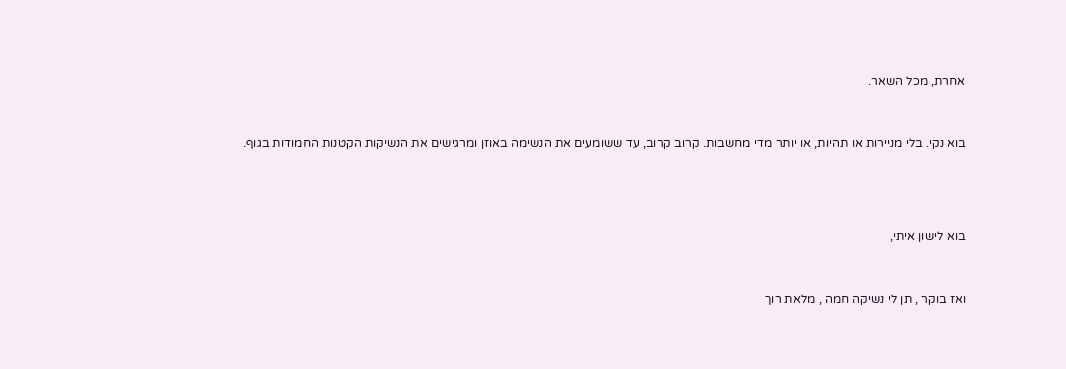אחרת, מכל השאר.



בוא נקי. בלי מניירות או תהיות, או יותר מדי מחשבות. קרוב קרוב, עד ששומעים את הנשימה באוזן ומרגישים את הנשיקות הקטנות החמודות בגוף.





בוא לישון איתי,



ואז בוקר , תן לי נשיקה חמה , מלאת רוך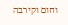וחום וקירבה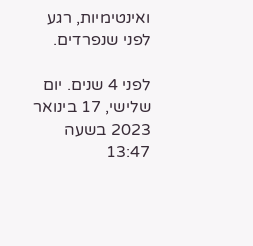ואינטימיות, רגע לפני שנפרדים.

לפני 4 שנים. יום שלישי, 17 בינואר 2023 בשעה 13:47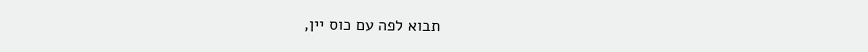תבוא לפה עם כוס יין,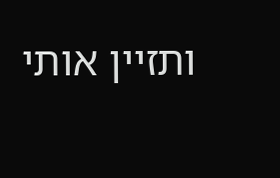ותזיין אותי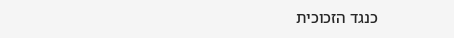כנגד הזכוכית